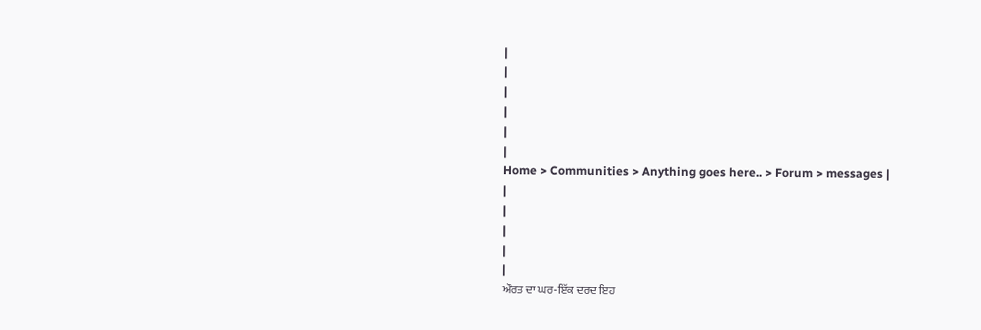|
|
|
|
|
|
Home > Communities > Anything goes here.. > Forum > messages |
|
|
|
|
|
ਔਰਤ ਦਾ ਘਰ-ਇੱਕ ਦਰਦ ਇਹ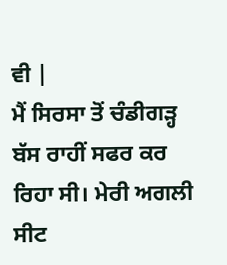ਵੀ |
ਮੈਂ ਸਿਰਸਾ ਤੋਂ ਚੰਡੀਗੜ੍ਹ ਬੱਸ ਰਾਹੀਂ ਸਫਰ ਕਰ ਰਿਹਾ ਸੀ। ਮੇਰੀ ਅਗਲੀ ਸੀਟ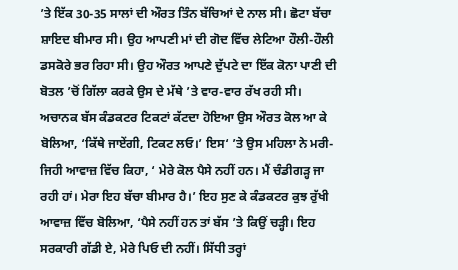’ਤੇ ਇੱਕ 30-35 ਸਾਲਾਂ ਦੀ ਔਰਤ ਤਿੰਨ ਬੱਚਿਆਂ ਦੇ ਨਾਲ ਸੀ। ਛੋਟਾ ਬੱਚਾ ਸ਼ਾਇਦ ਬੀਮਾਰ ਸੀ। ਉਹ ਆਪਣੀ ਮਾਂ ਦੀ ਗੋਦ ਵਿੱਚ ਲੇਟਿਆ ਹੌਲੀ-ਹੌਲੀ ਡਸਕੋਰੇ ਭਰ ਰਿਹਾ ਸੀ। ਉਹ ਔਰਤ ਆਪਣੇ ਦੁੱਪਟੇ ਦਾ ਇੱਕ ਕੋਨਾ ਪਾਣੀ ਦੀ ਬੋਤਲ ’ਚੋਂ ਗਿੱਲਾ ਕਰਕੇ ਉਸ ਦੇ ਮੱਥੇ ’ਤੇ ਵਾਰ-ਵਾਰ ਰੱਖ ਰਹੀ ਸੀ। ਅਚਾਨਕ ਬੱਸ ਕੰਡਕਟਰ ਟਿਕਟਾਂ ਕੱਟਦਾ ਹੋਇਆ ਉਸ ਔਰਤ ਕੋਲ ਆ ਕੇ ਬੋਲਿਆ, ‘ਕਿੱਥੇ ਜਾਏਂਗੀ, ਟਿਕਟ ਲਓ।’ ਇਸ‘ ’ਤੇ ਉਸ ਮਹਿਲਾ ਨੇ ਮਰੀ- ਜਿਹੀ ਆਵਾਜ਼ ਵਿੱਚ ਕਿਹਾ, ‘ ਮੇਰੇ ਕੋਲ ਪੈਸੇ ਨਹੀਂ ਹਨ। ਮੈਂ ਚੰਡੀਗੜ੍ਹ ਜਾ ਰਹੀ ਹਾਂ। ਮੇਰਾ ਇਹ ਬੱਚਾ ਬੀਮਾਰ ਹੈ।’ ਇਹ ਸੁਣ ਕੇ ਕੰਡਕਟਰ ਕੁਝ ਰੁੱਖੀ ਆਵਾਜ਼ ਵਿੱਚ ਬੋਲਿਆ, ‘ਪੈਸੇ ਨਹੀਂ ਹਨ ਤਾਂ ਬੱਸ ’ਤੇ ਕਿਉਂ ਚੜ੍ਹੀ। ਇਹ ਸਰਕਾਰੀ ਗੱਡੀ ਏ, ਮੇਰੇ ਪਿਓ ਦੀ ਨਹੀਂ। ਸਿੱਧੀ ਤਰ੍ਹਾਂ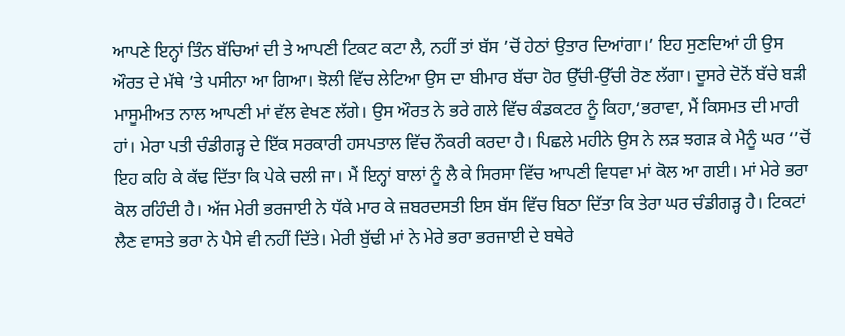ਆਪਣੇ ਇਨ੍ਹਾਂ ਤਿੰਨ ਬੱਚਿਆਂ ਦੀ ਤੇ ਆਪਣੀ ਟਿਕਟ ਕਟਾ ਲੈ, ਨਹੀਂ ਤਾਂ ਬੱਸ ’ਚੋਂ ਹੇਠਾਂ ਉਤਾਰ ਦਿਆਂਗਾ।’ ਇਹ ਸੁਣਦਿਆਂ ਹੀ ਉਸ ਔਰਤ ਦੇ ਮੱਥੇ ’ਤੇ ਪਸੀਨਾ ਆ ਗਿਆ। ਝੋਲੀ ਵਿੱਚ ਲੇਟਿਆ ਉਸ ਦਾ ਬੀਮਾਰ ਬੱਚਾ ਹੋਰ ਉੱਚੀ-ਉੱਚੀ ਰੋਣ ਲੱਗਾ। ਦੂਸਰੇ ਦੋਨੋਂ ਬੱਚੇ ਬੜੀ ਮਾਸੂਮੀਅਤ ਨਾਲ ਆਪਣੀ ਮਾਂ ਵੱਲ ਵੇਖਣ ਲੱਗੇ। ਉਸ ਔਰਤ ਨੇ ਭਰੇ ਗਲੇ ਵਿੱਚ ਕੰਡਕਟਰ ਨੂੰ ਕਿਹਾ,‘ਭਰਾਵਾ, ਮੈਂ ਕਿਸਮਤ ਦੀ ਮਾਰੀ ਹਾਂ। ਮੇਰਾ ਪਤੀ ਚੰਡੀਗੜ੍ਹ ਦੇ ਇੱਕ ਸਰਕਾਰੀ ਹਸਪਤਾਲ ਵਿੱਚ ਨੌਕਰੀ ਕਰਦਾ ਹੈ। ਪਿਛਲੇ ਮਹੀਨੇ ਉਸ ਨੇ ਲੜ ਝਗੜ ਕੇ ਮੈਨੂੰ ਘਰ ‘’ਚੋਂ ਇਹ ਕਹਿ ਕੇ ਕੱਢ ਦਿੱਤਾ ਕਿ ਪੇਕੇ ਚਲੀ ਜਾ। ਮੈਂ ਇਨ੍ਹਾਂ ਬਾਲਾਂ ਨੂੰ ਲੈ ਕੇ ਸਿਰਸਾ ਵਿੱਚ ਆਪਣੀ ਵਿਧਵਾ ਮਾਂ ਕੋਲ ਆ ਗਈ। ਮਾਂ ਮੇਰੇ ਭਰਾ ਕੋਲ ਰਹਿੰਦੀ ਹੈ। ਅੱਜ ਮੇਰੀ ਭਰਜਾਈ ਨੇ ਧੱਕੇ ਮਾਰ ਕੇ ਜ਼ਬਰਦਸਤੀ ਇਸ ਬੱਸ ਵਿੱਚ ਬਿਠਾ ਦਿੱਤਾ ਕਿ ਤੇਰਾ ਘਰ ਚੰਡੀਗੜ੍ਹ ਹੈ। ਟਿਕਟਾਂ ਲੈਣ ਵਾਸਤੇ ਭਰਾ ਨੇ ਪੈਸੇ ਵੀ ਨਹੀਂ ਦਿੱਤੇ। ਮੇਰੀ ਬੁੱਢੀ ਮਾਂ ਨੇ ਮੇਰੇ ਭਰਾ ਭਰਜਾਈ ਦੇ ਬਥੇਰੇ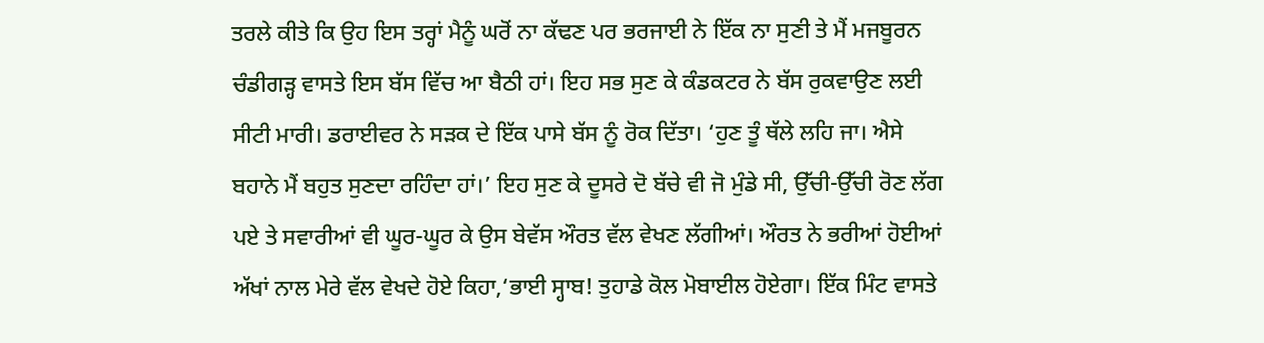ਤਰਲੇ ਕੀਤੇ ਕਿ ਉਹ ਇਸ ਤਰ੍ਹਾਂ ਮੈਨੂੰ ਘਰੋਂ ਨਾ ਕੱਢਣ ਪਰ ਭਰਜਾਈ ਨੇ ਇੱਕ ਨਾ ਸੁਣੀ ਤੇ ਮੈਂ ਮਜਬੂਰਨ ਚੰਡੀਗੜ੍ਹ ਵਾਸਤੇ ਇਸ ਬੱਸ ਵਿੱਚ ਆ ਬੈਠੀ ਹਾਂ। ਇਹ ਸਭ ਸੁਣ ਕੇ ਕੰਡਕਟਰ ਨੇ ਬੱਸ ਰੁਕਵਾਉਣ ਲਈ ਸੀਟੀ ਮਾਰੀ। ਡਰਾਈਵਰ ਨੇ ਸੜਕ ਦੇ ਇੱਕ ਪਾਸੇ ਬੱਸ ਨੂੰ ਰੋਕ ਦਿੱਤਾ। ‘ਹੁਣ ਤੂੰ ਥੱਲੇ ਲਹਿ ਜਾ। ਐਸੇ ਬਹਾਨੇ ਮੈਂ ਬਹੁਤ ਸੁਣਦਾ ਰਹਿੰਦਾ ਹਾਂ।’ ਇਹ ਸੁਣ ਕੇ ਦੂਸਰੇ ਦੋ ਬੱਚੇ ਵੀ ਜੋ ਮੁੰਡੇ ਸੀ, ਉੱਚੀ-ਉੱਚੀ ਰੋਣ ਲੱਗ ਪਏ ਤੇ ਸਵਾਰੀਆਂ ਵੀ ਘੂਰ-ਘੂਰ ਕੇ ਉਸ ਬੇਵੱਸ ਔਰਤ ਵੱਲ ਵੇਖਣ ਲੱਗੀਆਂ। ਔਰਤ ਨੇ ਭਰੀਆਂ ਹੋਈਆਂ ਅੱਖਾਂ ਨਾਲ ਮੇਰੇ ਵੱਲ ਵੇਖਦੇ ਹੋਏ ਕਿਹਾ,‘ਭਾਈ ਸ੍ਹਾਬ! ਤੁਹਾਡੇ ਕੋਲ ਮੋਬਾਈਲ ਹੋਏਗਾ। ਇੱਕ ਮਿੰਟ ਵਾਸਤੇ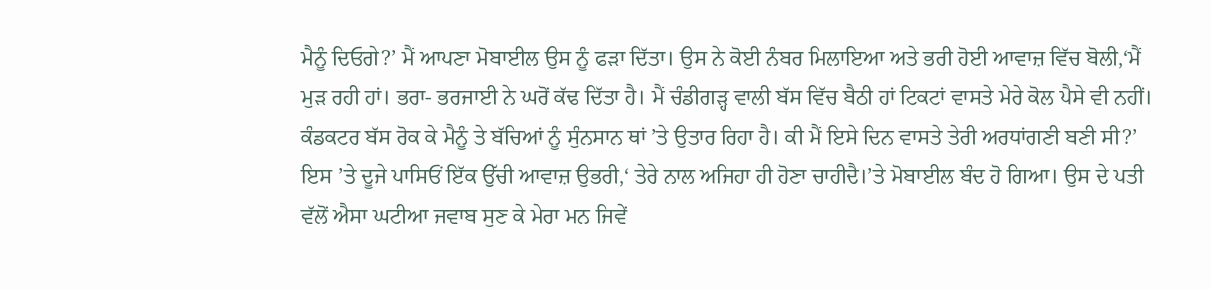ਮੈਨੂੰ ਦਿਓਗੇ?’ ਮੈਂ ਆਪਣਾ ਮੋਬਾਈਲ ਉਸ ਨੂੰ ਫੜਾ ਦਿੱਤਾ। ਉਸ ਨੇ ਕੋਈ ਨੰਬਰ ਮਿਲਾਇਆ ਅਤੇ ਭਰੀ ਹੋਈ ਆਵਾਜ਼ ਵਿੱਚ ਬੋਲੀ,‘ਮੈਂ ਮੁੜ ਰਹੀ ਹਾਂ। ਭਰਾ- ਭਰਜਾਈ ਨੇ ਘਰੋਂ ਕੱਢ ਦਿੱਤਾ ਹੈ। ਮੈਂ ਚੰਡੀਗੜ੍ਹ ਵਾਲੀ ਬੱਸ ਵਿੱਚ ਬੈਠੀ ਹਾਂ ਟਿਕਟਾਂ ਵਾਸਤੇ ਮੇਰੇ ਕੋਲ ਪੈਸੇ ਵੀ ਨਹੀਂ। ਕੰਡਕਟਰ ਬੱਸ ਰੋਕ ਕੇ ਮੈਨੂੰ ਤੇ ਬੱਚਿਆਂ ਨੂੰ ਸੁੰਨਸਾਨ ਥਾਂ ’ਤੇ ਉਤਾਰ ਰਿਹਾ ਹੈ। ਕੀ ਮੈਂ ਇਸੇ ਦਿਨ ਵਾਸਤੇ ਤੇਰੀ ਅਰਧਾਂਗਣੀ ਬਣੀ ਸੀ?’ ਇਸ ’ਤੇ ਦੂਜੇ ਪਾਸਿਓਂ ਇੱਕ ਉੱਚੀ ਆਵਾਜ਼ ਉਭਰੀ,‘ ਤੇਰੇ ਨਾਲ ਅਜਿਹਾ ਹੀ ਹੋਣਾ ਚਾਹੀਦੈ।’ਤੇ ਮੋਬਾਈਲ ਬੰਦ ਹੋ ਗਿਆ। ਉਸ ਦੇ ਪਤੀ ਵੱਲੋਂ ਐਸਾ ਘਟੀਆ ਜਵਾਬ ਸੁਣ ਕੇ ਮੇਰਾ ਮਨ ਜਿਵੇਂ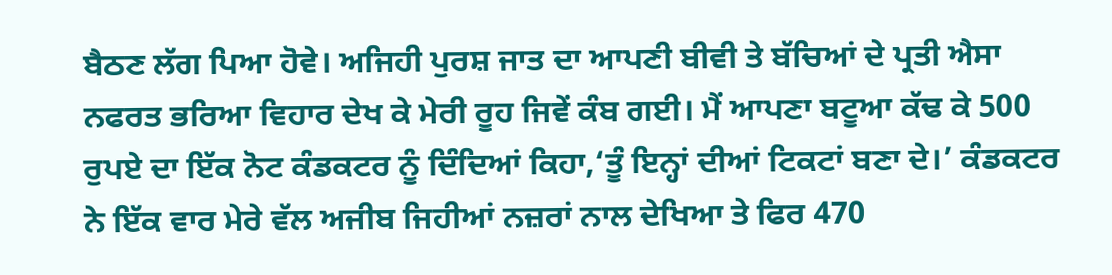ਬੈਠਣ ਲੱਗ ਪਿਆ ਹੋਵੇ। ਅਜਿਹੀ ਪੁਰਸ਼ ਜਾਤ ਦਾ ਆਪਣੀ ਬੀਵੀ ਤੇ ਬੱਚਿਆਂ ਦੇ ਪ੍ਰਤੀ ਐਸਾ ਨਫਰਤ ਭਰਿਆ ਵਿਹਾਰ ਦੇਖ ਕੇ ਮੇਰੀ ਰੂਹ ਜਿਵੇਂ ਕੰਬ ਗਈ। ਮੈਂ ਆਪਣਾ ਬਟੂਆ ਕੱਢ ਕੇ 500 ਰੁਪਏ ਦਾ ਇੱਕ ਨੋਟ ਕੰਡਕਟਰ ਨੂੰ ਦਿੰਦਿਆਂ ਕਿਹਾ,‘ਤੂੰ ਇਨ੍ਹਾਂ ਦੀਆਂ ਟਿਕਟਾਂ ਬਣਾ ਦੇ।’ ਕੰਡਕਟਰ ਨੇ ਇੱਕ ਵਾਰ ਮੇਰੇ ਵੱਲ ਅਜੀਬ ਜਿਹੀਆਂ ਨਜ਼ਰਾਂ ਨਾਲ ਦੇਖਿਆ ਤੇ ਫਿਰ 470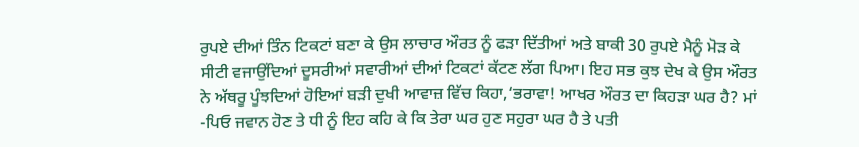ਰੁਪਏ ਦੀਆਂ ਤਿੰਨ ਟਿਕਟਾਂ ਬਣਾ ਕੇ ਉਸ ਲਾਚਾਰ ਔਰਤ ਨੂੰ ਫੜਾ ਦਿੱਤੀਆਂ ਅਤੇ ਬਾਕੀ 30 ਰੁਪਏ ਮੈਨੂੰ ਮੋੜ ਕੇ ਸੀਟੀ ਵਜਾਉਂਦਿਆਂ ਦੂਸਰੀਆਂ ਸਵਾਰੀਆਂ ਦੀਆਂ ਟਿਕਟਾਂ ਕੱਟਣ ਲੱਗ ਪਿਆ। ਇਹ ਸਭ ਕੁਝ ਦੇਖ ਕੇ ਉਸ ਔਰਤ ਨੇ ਅੱਥਰੂ ਪੂੰਝਦਿਆਂ ਹੋਇਆਂ ਬੜੀ ਦੁਖੀ ਆਵਾਜ਼ ਵਿੱਚ ਕਿਹਾ,‘ਭਰਾਵਾ! ਆਖਰ ਔਰਤ ਦਾ ਕਿਹੜਾ ਘਰ ਹੈ? ਮਾਂ -ਪਿਓ ਜਵਾਨ ਹੋਣ ਤੇ ਧੀ ਨੂੰ ਇਹ ਕਹਿ ਕੇ ਕਿ ਤੇਰਾ ਘਰ ਹੁਣ ਸਹੁਰਾ ਘਰ ਹੈ ਤੇ ਪਤੀ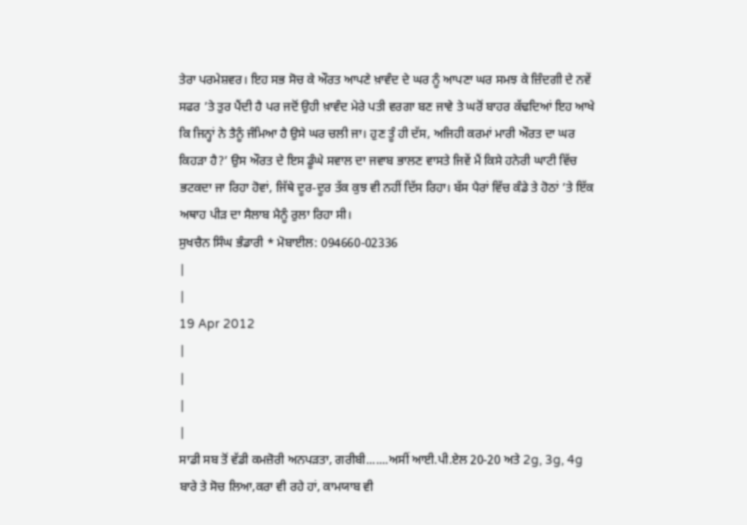ਤੇਰਾ ਪਰਮੇਸ਼ਵਰ। ਇਹ ਸਭ ਸੋਚ ਕੇ ਔਰਤ ਆਪਣੇ ਖ਼ਾਵੰਦ ਦੇ ਘਰ ਨੂੰ ਆਪਣਾ ਘਰ ਸਮਝ ਕੇ ਜ਼ਿੰਦਗੀ ਦੇ ਨਵੇਂ ਸਫਰ ’ਤੇ ਤੁਰ ਪੈਂਦੀ ਹੈ ਪਰ ਜਦੋਂ ਉਹੀ ਖ਼ਾਵੰਦ ਮੇਰੇ ਪਤੀ ਵਰਗਾ ਬਣ ਜਾਵੇ ਤੇ ਘਰੋਂ ਬਾਹਰ ਕੱਢਦਿਆਂ ਇਹ ਆਖੇ ਕਿ ਜਿਨ੍ਹਾਂ ਨੇ ਤੈਨੂੰ ਜੰਮਿਆ ਹੈ ਉਸੇ ਘਰ ਚਲੀ ਜਾ। ਹੁਣ ਤੂੰ ਹੀ ਦੱਸ, ਅਜਿਹੀ ਕਰਮਾਂ ਮਾਰੀ ਔਰਤ ਦਾ ਘਰ ਕਿਹੜਾ ਹੈ?’ ਉਸ ਔਰਤ ਦੇ ਇਸ ਡੂੰਘੇ ਸਵਾਲ ਦਾ ਜਵਾਬ ਭਾਲਣ ਵਾਸਤੇ ਜਿਵੇਂ ਮੈਂ ਕਿਸੇ ਹਨੇਰੀ ਘਾਟੀ ਵਿੱਚ ਭਟਕਦਾ ਜਾ ਰਿਹਾ ਹੋਵਾਂ, ਜਿੱਥੇ ਦੂਰ-ਦੂਰ ਤੱਕ ਕੁਝ ਵੀ ਨਹੀਂ ਦਿੱਸ ਰਿਹਾ। ਬੱਸ ਪੈਰਾਂ ਵਿੱਚ ਕੰਡੇ ਤੇ ਹੋਠਾਂ ’ਤੇ ਇੱਕ ਅਥਾਹ ਪੀੜ ਦਾ ਸੈਲਾਬ ਮੈਨੂੰ ਰੁਲਾ ਰਿਹਾ ਸੀ।
ਸੁਖਚੈਨ ਸਿੰਘ ਭੰਡਾਰੀ * ਮੋਬਾਈਲ: 094660-02336
|
|
19 Apr 2012
|
|
|
|
ਸਾਡੀ ਸਬ ਤੋਂ ਵੱਡੀ ਕਮਜ਼ੋਰੀ ਅਨਪੜਤਾ, ਗਰੀਬੀ.......ਅਸੀਂ ਆਈ.ਪੀ.ਏਲ 20-20 ਅਤੇ 2g, 3g, 4g ਬਾਰੇ ਤੇ ਸੋਚ ਲਿਆ,ਕਰਾ ਵੀ ਰਹੇ ਹਾਂ, ਕਾਮਯਾਬ ਵੀ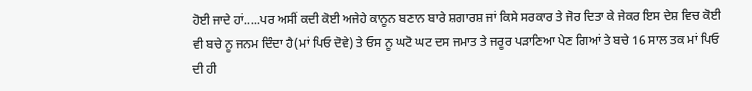ਹੋਈ ਜਾਦੇ ਹਾਂ.....ਪਰ ਅਸੀਂ ਕਦੀ ਕੋਈ ਅਜੇਹੇ ਕਾਨੂਨ ਬਣਾਨ ਬਾਰੇ ਸ਼ਗਾਰਸ਼ ਜਾਂ ਕਿਸੇ ਸਰਕਾਰ ਤੇ ਜੋਰ ਦਿਤਾ ਕੇ ਜੇਕਰ ਇਸ ਦੇਸ਼ ਵਿਚ ਕੋਈ ਵੀ ਬਚੇ ਨੂ ਜਨਮ ਦਿੰਦਾ ਹੈ(ਮਾਂ ਪਿਓ ਦੋਵੇ) ਤੇ ਓਸ ਨੂ ਘਟੋ ਘਟ ਦਸ ਜਮਾਤ ਤੇ ਜਰੂਰ ਪੜਾਣਿਆ ਪੇਣ ਗਿਆਂ ਤੇ ਬਚੇ 16 ਸਾਲ ਤਕ ਮਾਂ ਪਿਓ ਦੀ ਹੀ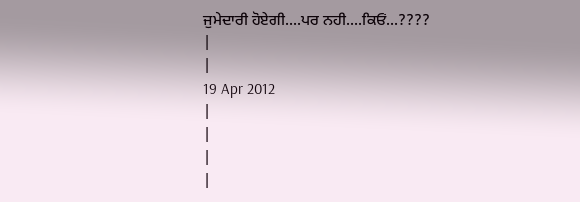ਜੁਮੇਦਾਰੀ ਹੋਏਗੀ....ਪਰ ਨਹੀ....ਕਿਓਂ...????
|
|
19 Apr 2012
|
|
|
|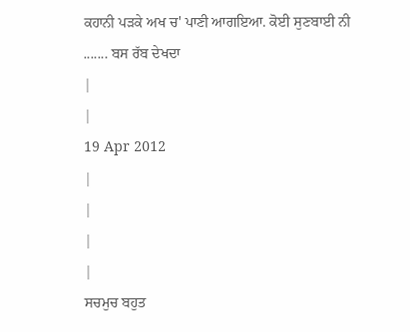ਕਹਾਨੀ ਪੜਕੇ ਅਖ ਚ' ਪਾਣੀ ਆਗਇਆ. ਕੋਈ ਸੁਣਬਾਈ ਨੀ ....... ਬਸ ਰੱਬ ਦੇਖਦਾ
|
|
19 Apr 2012
|
|
|
|
ਸਚਮੁਚ ਬਹੁਤ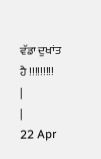ਵੱਡਾ ਦੁਖਾਂਤ ਹੈ !!!!!!!!!
|
|
22 Apr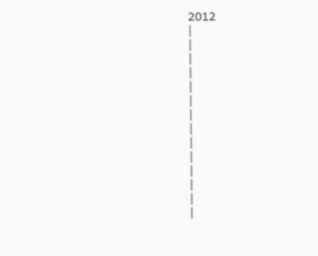2012
|
|
|
|
|
|
|
|
|
|
|
|
|
|